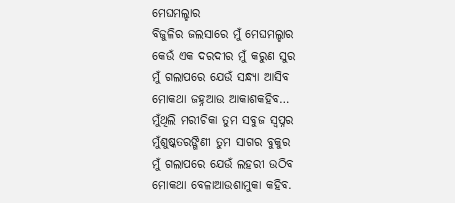ମେଘମଲ୍ହାର
ବିଜୁଳିର ଜଲସାରେ ମୁଁ ମେଘମଲ୍ହାର
କେଉଁ ଏକ ଦରଦୀର ମୁଁ କରୁଣ ସୁର
ମୁଁ ଗଲାପରେ ଯେଉଁ ସନ୍ଧ୍ୟା ଆସିବ
ମୋକଥା ଜହ୍ନଆଉ ଆକାଶକହିବ…
ମୁଁଥିଲି ମରୀଚିକା ତୁମ ସବୁଜ ସ୍ବପ୍ନର
ମୁଁଶୁଷ୍କତରଙ୍ଗିଣୀ ତୁମ ସାଗର ବୁକୁର
ମୁଁ ଗଲାପରେ ଯେଉଁ ଲହରୀ ଉଠିବ
ମୋକଥା ବେଳାଆଉଶାମୁକା କହିବ.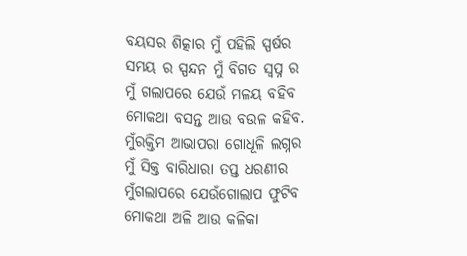ବୟସର ଶିତ୍କାର ମୁଁ ପହିଲି ସ୍ପର୍ଷର
ସମୟ ର ସ୍ପନ୍ଦନ ମୁଁ ବିଗତ ସ୍ବପ୍ନ ର
ମୁଁ ଗଲାପରେ ଯେଉଁ ମଳୟ ବହିବ
ମୋକଥା ବସନ୍ତ ଆଉ ବଉଳ କହିବ.
ମୁଁରକ୍ତିମ ଆଭାପରା ଗୋଧୂଳି ଲଗ୍ନର
ମୁଁ ସିକ୍ତ ବାରିଧାରା ତପ୍ତ ଧରଣୀର
ମୁଁଗଲାପରେ ଯେଉଁଗୋଲାପ ଫୁଟିବ
ମୋକଥା ଅଳି ଆଉ କଳିକା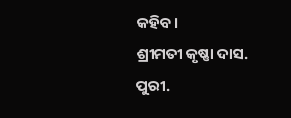କହିବ।
ଶ୍ରୀମତୀ କୃଷ୍ଣା ଦାସ.
ପୁରୀ.